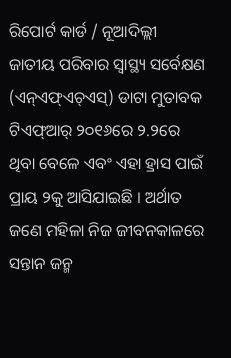ରିପୋର୍ଟ କାର୍ଡ / ନୂଆଦିଲ୍ଲୀ
ଜାତୀୟ ପରିବାର ସ୍ବାସ୍ଥ୍ୟ ସର୍ବେକ୍ଷଣ (ଏନ୍ଏଫ୍ଏଚ୍ଏସ୍) ଡାଟା ମୁତାବକ ଟିଏଫ୍ଆର୍ ୨୦୧୬ରେ ୨.୨ରେ ଥିବା ବେଳେ ଏବଂ ଏହା ହ୍ରାସ ପାଇଁ ପ୍ରାୟ ୨କୁ ଆସିଯାଇଛି । ଅର୍ଥାତ ଜଣେ ମହିଳା ନିଜ ଜୀବନକାଳରେ ସନ୍ତାନ ଜନ୍ମ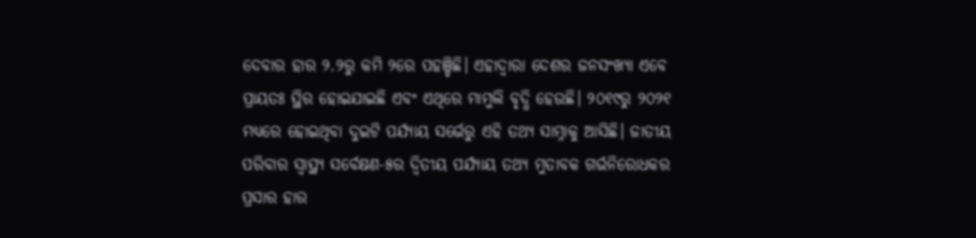ଦେବାର ହାର ୨.୨ରୁ କମି ୨ରେ ପହଞ୍ଚିଛି। ଏହାଦ୍ବାରା ଦେଶର ଜନସଂଖ୍ୟା ଏବେ ପ୍ରାୟତଃ ସ୍ଥିର ହୋଇଯାଇଛି ଏବଂ ଏଥିରେ ମାମୁଲି ବୃଦ୍ଧି ହେଉଛି। ୨୦୧୯ରୁ ୨୦୨୧ ମଧ୍ୟରେ ହୋଇଥିବା ଦୁଇଟି ପର୍ଯ୍ୟାୟ ସର୍ଭେରୁ ଏହି ତଥ୍ୟ ସାମ୍ନାକୁ ଆସିଛି। ଜାତୀୟ ପରିବାର ସ୍ବାସ୍ଥ୍ୟ ସର୍ବେକ୍ଷଣ-୫ର ଦ୍ବିତୀୟ ପର୍ଯ୍ୟାୟ ତଥ୍ୟ ମୁତାବକ ଗର୍ଭନିରୋଧକର ପ୍ରସାର ହାର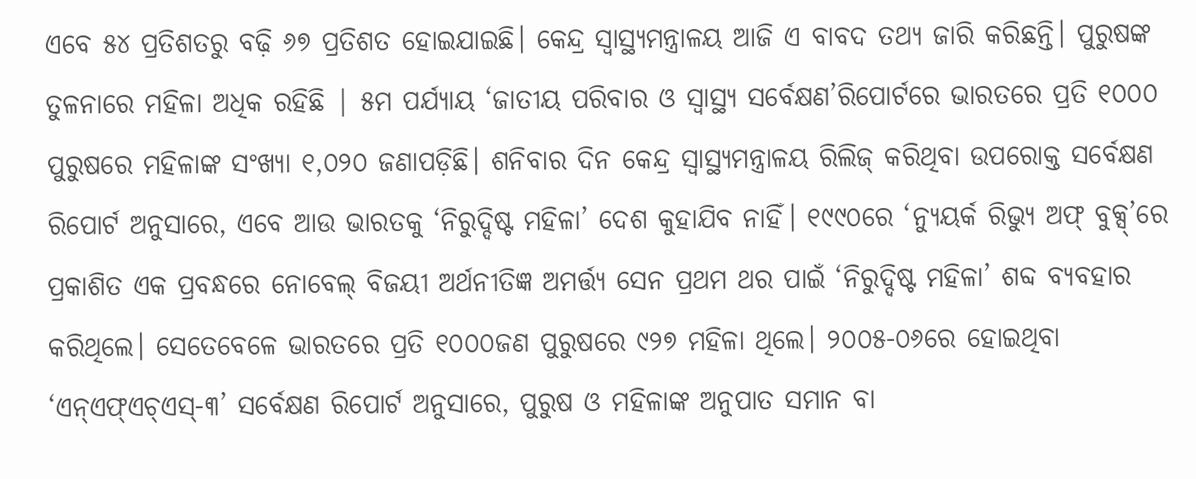ଏବେ ୫୪ ପ୍ରତିଶତରୁ ବଢ଼ି ୬୭ ପ୍ରତିଶତ ହୋଇଯାଇଛି। କେନ୍ଦ୍ର ସ୍ବାସ୍ଥ୍ୟମନ୍ତ୍ରାଳୟ ଆଜି ଏ ବାବଦ ତଥ୍ୟ ଜାରି କରିଛନ୍ତି। ପୁରୁଷଙ୍କ ତୁଳନାରେ ମହିଳା ଅଧିକ ରହିଛି | ୫ମ ପର୍ଯ୍ୟାୟ ‘ଜାତୀୟ ପରିବାର ଓ ସ୍ବାସ୍ଥ୍ୟ ସର୍ବେକ୍ଷଣ’ରିପୋର୍ଟରେ ଭାରତରେ ପ୍ରତି ୧୦୦୦ ପୁରୁଷରେ ମହିଳାଙ୍କ ସଂଖ୍ୟା ୧,୦୨୦ ଜଣାପଡ଼ିଛି। ଶନିବାର ଦିନ କେନ୍ଦ୍ର ସ୍ବାସ୍ଥ୍ୟମନ୍ତ୍ରାଳୟ ରିଲିଜ୍ କରିଥିବା ଉପରୋକ୍ତ ସର୍ବେକ୍ଷଣ ରିପୋର୍ଟ ଅନୁସାରେ, ଏବେ ଆଉ ଭାରତକୁ ‘ନିରୁଦ୍ଦିଷ୍ଟ ମହିଳା’ ଦେଶ କୁହାଯିବ ନାହିଁ। ୧୯୯୦ରେ ‘ନ୍ୟୁୟର୍କ ରିଭ୍ୟୁ ଅଫ୍ ବୁକ୍ସ୍’ରେ ପ୍ରକାଶିତ ଏକ ପ୍ରବନ୍ଧରେ ନୋବେଲ୍ ବିଜୟୀ ଅର୍ଥନୀତିଜ୍ଞ ଅମର୍ତ୍ତ୍ୟ ସେନ ପ୍ରଥମ ଥର ପାଇଁ ‘ନିରୁଦ୍ଦିଷ୍ଟ ମହିଳା’ ଶବ୍ଦ ବ୍ୟବହାର କରିଥିଲେ। ସେତେବେଳେ ଭାରତରେ ପ୍ରତି ୧୦୦୦ଜଣ ପୁରୁଷରେ ୯୨୭ ମହିଳା ଥିଲେ। ୨୦୦୫-୦୬ରେ ହୋଇଥିବା ‘ଏନ୍ଏଫ୍ଏଚ୍ଏସ୍-୩’ ସର୍ବେକ୍ଷଣ ରିପୋର୍ଟ ଅନୁସାରେ, ପୁରୁଷ ଓ ମହିଳାଙ୍କ ଅନୁପାତ ସମାନ ବା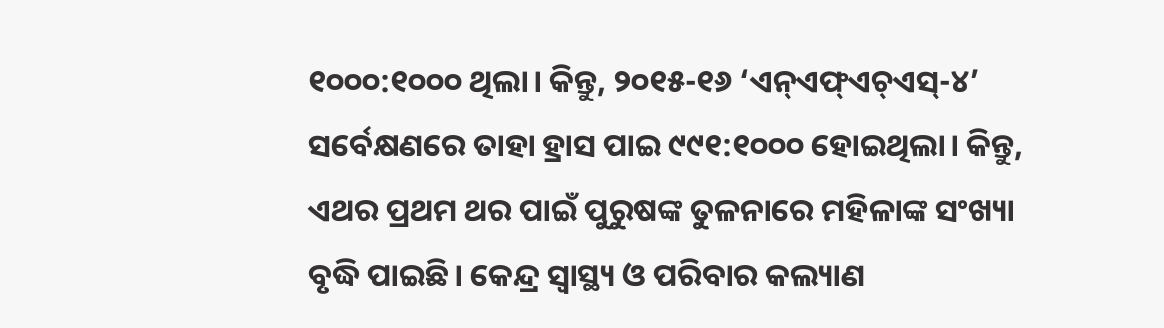୧୦୦୦:୧୦୦୦ ଥିଲା। କିନ୍ତୁ, ୨୦୧୫-୧୬ ‘ଏନ୍ଏଫ୍ଏଚ୍ଏସ୍-୪’ ସର୍ବେକ୍ଷଣରେ ତାହା ହ୍ରାସ ପାଇ ୯୯୧:୧୦୦୦ ହୋଇଥିଲା। କିନ୍ତୁ, ଏଥର ପ୍ରଥମ ଥର ପାଇଁ ପୁରୁଷଙ୍କ ତୁଳନାରେ ମହିଳାଙ୍କ ସଂଖ୍ୟା ବୃଦ୍ଧି ପାଇଛି। କେନ୍ଦ୍ର ସ୍ବାସ୍ଥ୍ୟ ଓ ପରିବାର କଲ୍ୟାଣ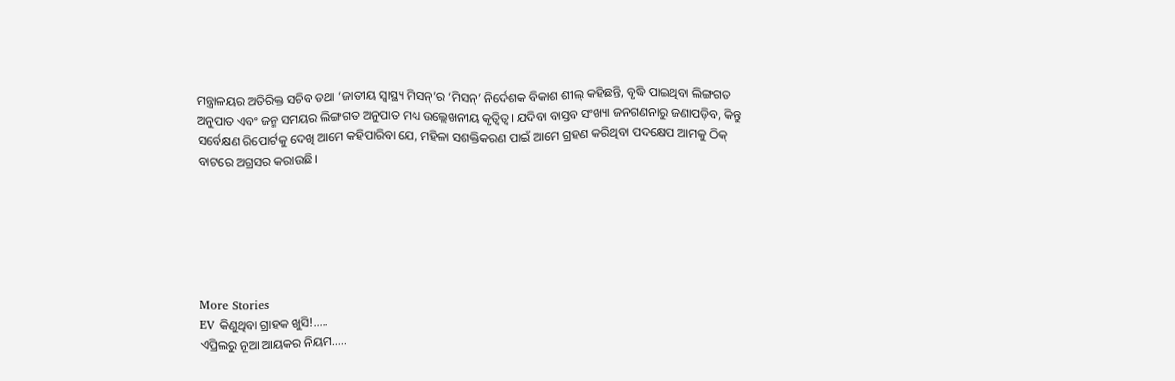ମନ୍ତ୍ରାଳୟର ଅତିରିକ୍ତ ସଚିବ ତଥା ‘ଜାତୀୟ ସ୍ବାସ୍ଥ୍ୟ ମିସନ୍’ର ‘ମିସନ୍’ ନିର୍ଦେଶକ ବିକାଶ ଶୀଲ୍ କହିଛନ୍ତି, ବୃଦ୍ଧି ପାଇଥିବା ଲିଙ୍ଗଗତ ଅନୁପାତ ଏବଂ ଜନ୍ମ ସମୟର ଲିଙ୍ଗଗତ ଅନୁପାତ ମଧ୍ୟ ଉଲ୍ଲେଖନୀୟ କୃତ୍ବିତ୍ବ। ଯଦିବା ବାସ୍ତବ ସଂଖ୍ୟା ଜନଗଣନାରୁ ଜଣାପଡ଼ିବ, କିନ୍ତୁ ସର୍ବେକ୍ଷଣ ରିପୋର୍ଟକୁ ଦେଖି ଆମେ କହିପାରିବା ଯେ, ମହିଳା ସଶକ୍ତିକରଣ ପାଇଁ ଆମେ ଗ୍ରହଣ କରିଥିବା ପଦକ୍ଷେପ ଆମକୁ ଠିକ୍ ବାଟରେ ଅଗ୍ରସର କରାଉଛି।






More Stories
EV କିଣୁଥିବା ଗ୍ରାହକ ଖୁସି!…..
ଏପ୍ରିଲରୁ ନୂଆ ଆୟକର ନିୟମ…..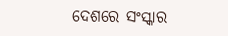ଦେଶରେ ସଂସ୍କାର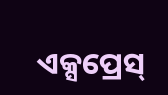ଏକ୍ସପ୍ରେସ୍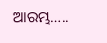ଆରମ୍ଭ…..